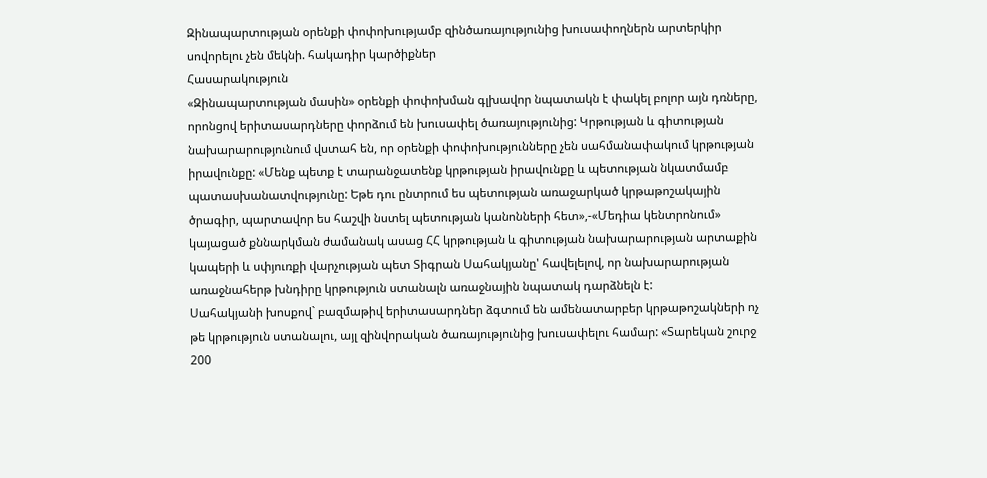Զինապարտության օրենքի փոփոխությամբ զինծառայությունից խուսափողներն արտերկիր սովորելու չեն մեկնի. հակադիր կարծիքներ
Հասարակություն
«Զինապարտության մասին» օրենքի փոփոխման գլխավոր նպատակն է փակել բոլոր այն դռները, որոնցով երիտասարդները փորձում են խուսափել ծառայությունից: Կրթության և գիտության նախարարությունում վստահ են, որ օրենքի փոփոխությունները չեն սահմանափակում կրթության իրավունքը: «Մենք պետք է տարանջատենք կրթության իրավունքը և պետության նկատմամբ պատասխանատվությունը: Եթե դու ընտրում ես պետության առաջարկած կրթաթոշակային ծրագիր, պարտավոր ես հաշվի նստել պետության կանոնների հետ»,-«Մեդիա կենտրոնում» կայացած քննարկման ժամանակ ասաց ՀՀ կրթության և գիտության նախարարության արտաքին կապերի և սփյուռքի վարչության պետ Տիգրան Սահակյանը' հավելելով, որ նախարարության առաջնահերթ խնդիրը կրթություն ստանալն առաջնային նպատակ դարձնելն է:
Սահակյանի խոսքով` բազմաթիվ երիտասարդներ ձգտում են ամենատարբեր կրթաթոշակների ոչ թե կրթություն ստանալու, այլ զինվորական ծառայությունից խուսափելու համար: «Տարեկան շուրջ 200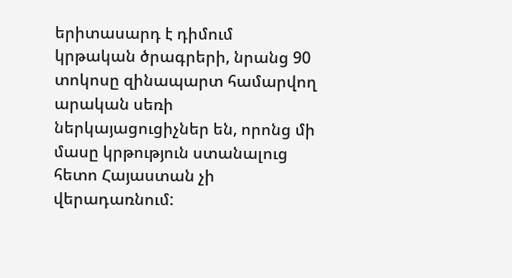երիտասարդ է դիմում կրթական ծրագրերի, նրանց 90 տոկոսը զինապարտ համարվող արական սեռի ներկայացուցիչներ են, որոնց մի մասը կրթություն ստանալուց հետո Հայաստան չի վերադառնում: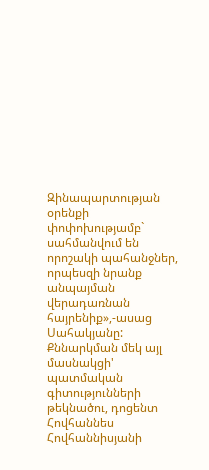Զինապարտության օրենքի փոփոխությամբ` սահմանվում են որոշակի պահանջներ, որպեսզի նրանք անպայման վերադառնան հայրենիք»,-ասաց Սահակյանը:
Քննարկման մեկ այլ մասնակցի' պատմական գիտությունների թեկնածու, դոցենտ Հովհաննես Հովհաննիսյանի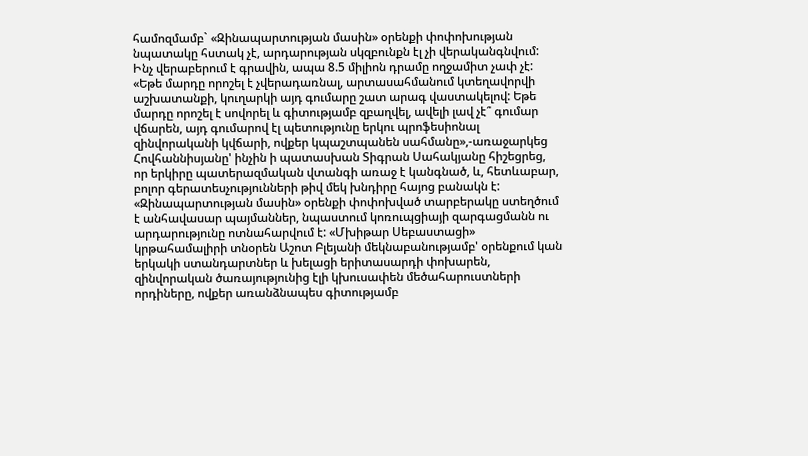համոզմամբ` «Զինապարտության մասին» օրենքի փոփոխության նպատակը հստակ չէ, արդարության սկզբունքն էլ չի վերականգնվում: Ինչ վերաբերում է գրավին, ապա 8.5 միլիոն դրամը ողջամիտ չափ չէ: «Եթե մարդը որոշել է չվերադառնալ, արտասահմանում կտեղավորվի աշխատանքի, կուղարկի այդ գումարը շատ արագ վաստակելով: Եթե մարդը որոշել է սովորել և գիտությամբ զբաղվել, ավելի լավ չէ՞ գումար վճարեն, այդ գումարով էլ պետությունը երկու պրոֆեսիոնալ զինվորականի կվճարի, ովքեր կպաշտպանեն սահմանը»,-առաջարկեց Հովհաննիսյանը' ինչին ի պատասխան Տիգրան Սահակյանը հիշեցրեց, որ երկիրը պատերազմական վտանգի առաջ է կանգնած, և, հետևաբար, բոլոր գերատեսչությունների թիվ մեկ խնդիրը հայոց բանակն է:
«Զինապարտության մասին» օրենքի փոփոխված տարբերակը ստեղծում է անհավասար պայմաններ, նպաստում կոռուպցիայի զարգացմանն ու արդարությունը ոտնահարվում է: «Մխիթար Սեբաստացի» կրթահամալիրի տնօրեն Աշոտ Բլեյանի մեկնաբանությամբ' օրենքում կան երկակի ստանդարտներ և խելացի երիտասարդի փոխարեն, զինվորական ծառայությունից էլի կխուսափեն մեծահարուստների որդիները, ովքեր առանձնապես գիտությամբ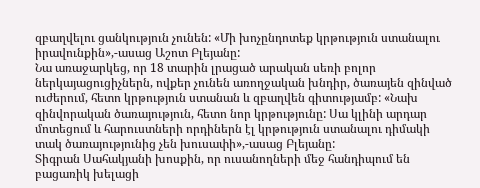զբաղվելու ցանկություն չունեն: «Մի խոչընդոտեք կրթություն ստանալու իրավունքին»,-ասաց Աշոտ Բլեյանը:
Նա առաջարկեց, որ 18 տարին լրացած արական սեռի բոլոր ներկայացուցիչներն, ովքեր չունեն առողջական խնդիր, ծառայեն զինված ուժերում, հետո կրթություն ստանան և զբաղվեն գիտությամբ: «Նախ զինվորական ծառայություն, հետո նոր կրթությունը: Սա կլինի արդար մոտեցում և հարուստների որդիներն էլ կրթություն ստանալու դիմակի տակ ծառայությունից չեն խուսափի»,-ասաց Բլեյանը:
Տիգրան Սահակյանի խոսքին, որ ուսանողների մեջ հանդիպում են բացառիկ խելացի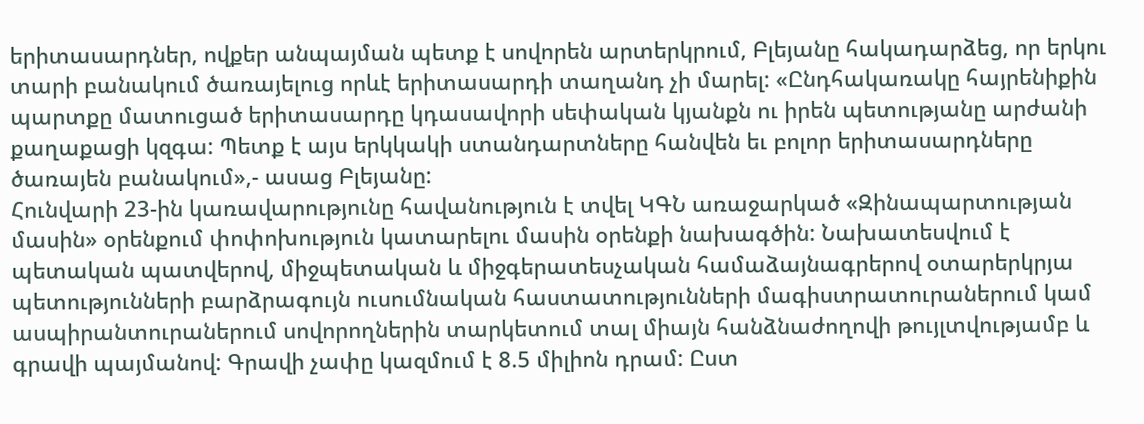երիտասարդներ, ովքեր անպայման պետք է սովորեն արտերկրում, Բլեյանը հակադարձեց, որ երկու տարի բանակում ծառայելուց որևէ երիտասարդի տաղանդ չի մարել: «Ընդհակառակը հայրենիքին պարտքը մատուցած երիտասարդը կդասավորի սեփական կյանքն ու իրեն պետությանը արժանի քաղաքացի կզգա: Պետք է այս երկկակի ստանդարտները հանվեն եւ բոլոր երիտասարդները ծառայեն բանակում»,- ասաց Բլեյանը:
Հունվարի 23-ին կառավարությունը հավանություն է տվել ԿԳՆ առաջարկած «Զինապարտության մասին» օրենքում փոփոխություն կատարելու մասին օրենքի նախագծին: Նախատեսվում է պետական պատվերով, միջպետական և միջգերատեսչական համաձայնագրերով օտարերկրյա պետությունների բարձրագույն ուսումնական հաստատությունների մագիստրատուրաներում կամ ասպիրանտուրաներում սովորողներին տարկետում տալ միայն հանձնաժողովի թույլտվությամբ և գրավի պայմանով: Գրավի չափը կազմում է 8.5 միլիոն դրամ: Ըստ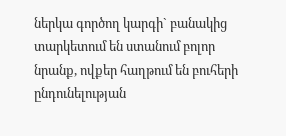ներկա գործող կարգի` բանակից տարկետում են ստանում բոլոր նրանք, ովքեր հաղթում են բուհերի ընդունելության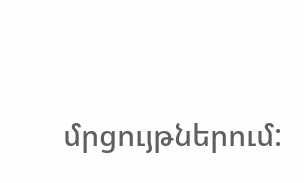մրցույթներում: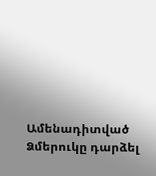Ամենադիտված
Ձմերուկը դարձել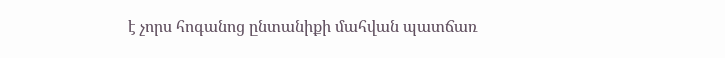է չորս հոգանոց ընտանիքի մահվան պատճառ